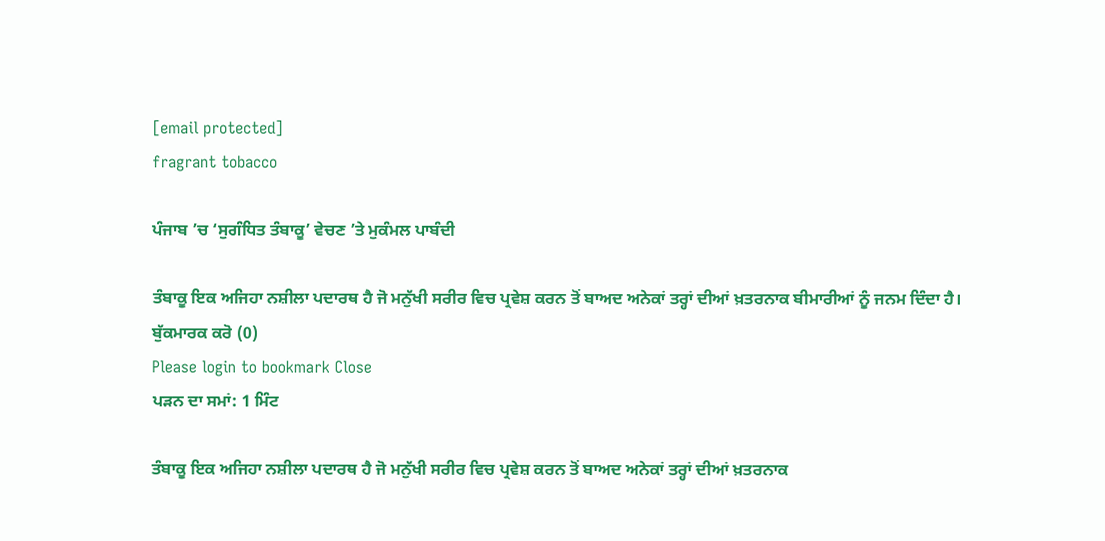[email protected]
fragrant tobacco

ਪੰਜਾਬ ’ਚ ‘ਸੁਗੰਧਿਤ ਤੰਬਾਕੂ’ ਵੇਚਣ ’ਤੇ ਮੁਕੰਮਲ ਪਾਬੰਦੀ

ਤੰਬਾਕੂ ਇਕ ਅਜਿਹਾ ਨਸ਼ੀਲਾ ਪਦਾਰਥ ਹੈ ਜੋ ਮਨੁੱਖੀ ਸਰੀਰ ਵਿਚ ਪ੍ਰਵੇਸ਼ ਕਰਨ ਤੋਂ ਬਾਅਦ ਅਨੇਕਾਂ ਤਰ੍ਹਾਂ ਦੀਆਂ ਖ਼ਤਰਨਾਕ ਬੀਮਾਰੀਆਂ ਨੂੰ ਜਨਮ ਦਿੰਦਾ ਹੈ।
ਬੁੱਕਮਾਰਕ ਕਰੋ (0)
Please login to bookmark Close
ਪੜਨ ਦਾ ਸਮਾਂ: 1 ਮਿੰਟ

ਤੰਬਾਕੂ ਇਕ ਅਜਿਹਾ ਨਸ਼ੀਲਾ ਪਦਾਰਥ ਹੈ ਜੋ ਮਨੁੱਖੀ ਸਰੀਰ ਵਿਚ ਪ੍ਰਵੇਸ਼ ਕਰਨ ਤੋਂ ਬਾਅਦ ਅਨੇਕਾਂ ਤਰ੍ਹਾਂ ਦੀਆਂ ਖ਼ਤਰਨਾਕ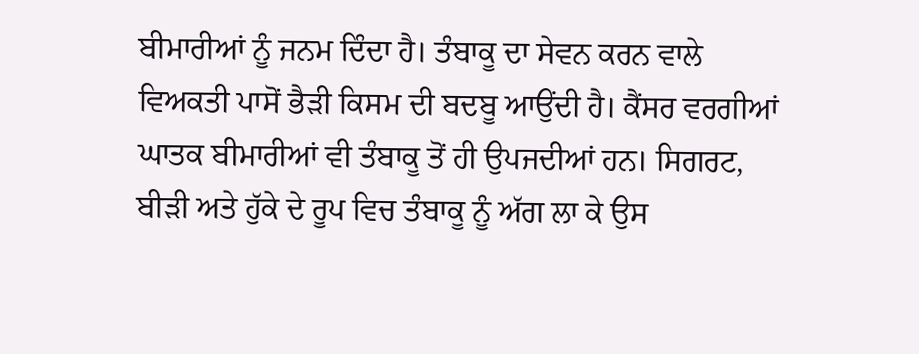ਬੀਮਾਰੀਆਂ ਨੂੰ ਜਨਮ ਦਿੰਦਾ ਹੈ। ਤੰਬਾਕੂ ਦਾ ਸੇਵਨ ਕਰਨ ਵਾਲੇ ਵਿਅਕਤੀ ਪਾਸੋਂ ਭੈੜੀ ਕਿਸਮ ਦੀ ਬਦਬੂ ਆਉਂਦੀ ਹੈ। ਕੈਂਸਰ ਵਰਗੀਆਂ ਘਾਤਕ ਬੀਮਾਰੀਆਂ ਵੀ ਤੰਬਾਕੂ ਤੋਂ ਹੀ ਉਪਜਦੀਆਂ ਹਨ। ਸਿਗਰਟ, ਬੀੜੀ ਅਤੇ ਹੁੱਕੇ ਦੇ ਰੂਪ ਵਿਚ ਤੰਬਾਕੂ ਨੂੰ ਅੱਗ ਲਾ ਕੇ ਉਸ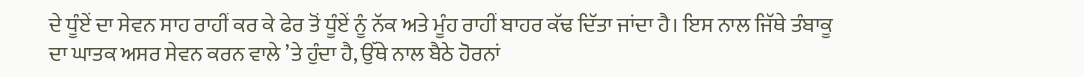ਦੇ ਧੂੰਏਂ ਦਾ ਸੇਵਨ ਸਾਹ ਰਾਹੀਂ ਕਰ ਕੇ ਫੇਰ ਤੋਂ ਧੂੰਏਂ ਨੂੰ ਨੱਕ ਅਤੇ ਮੂੰਹ ਰਾਹੀਂ ਬਾਹਰ ਕੱਢ ਦਿੱਤਾ ਜਾਂਦਾ ਹੈ। ਇਸ ਨਾਲ ਜਿੱਥੇ ਤੰਬਾਕੂ ਦਾ ਘਾਤਕ ਅਸਰ ਸੇਵਨ ਕਰਨ ਵਾਲੇ ’ਤੇ ਹੁੰਦਾ ਹੈ, ਉੱਥੇ ਨਾਲ ਬੈਠੇ ਹੋਰਨਾਂ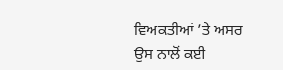ਵਿਅਕਤੀਆਂ ’ਤੇ ਅਸਰ ਉਸ ਨਾਲੋਂ ਕਈ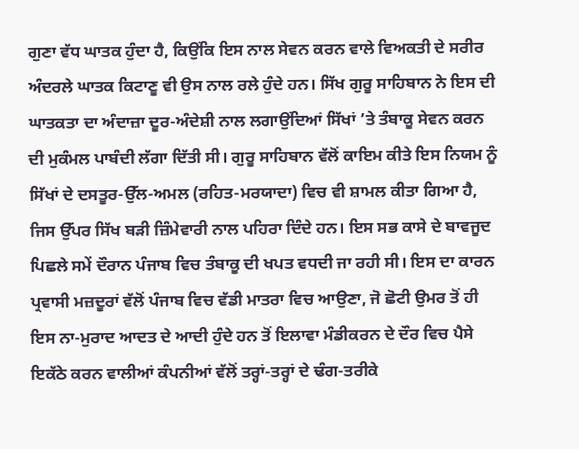ਗੁਣਾ ਵੱਧ ਘਾਤਕ ਹੁੰਦਾ ਹੈ, ਕਿਉਂਕਿ ਇਸ ਨਾਲ ਸੇਵਨ ਕਰਨ ਵਾਲੇ ਵਿਅਕਤੀ ਦੇ ਸਰੀਰ ਅੰਦਰਲੇ ਘਾਤਕ ਕਿਟਾਣੂ ਵੀ ਉਸ ਨਾਲ ਰਲੇ ਹੁੰਦੇ ਹਨ। ਸਿੱਖ ਗੁਰੂ ਸਾਹਿਬਾਨ ਨੇ ਇਸ ਦੀ ਘਾਤਕਤਾ ਦਾ ਅੰਦਾਜ਼ਾ ਦੂਰ-ਅੰਦੇਸ਼ੀ ਨਾਲ ਲਗਾਉਂਦਿਆਂ ਸਿੱਖਾਂ ’ਤੇ ਤੰਬਾਕੂ ਸੇਵਨ ਕਰਨ ਦੀ ਮੁਕੰਮਲ ਪਾਬੰਦੀ ਲੱਗਾ ਦਿੱਤੀ ਸੀ। ਗੁਰੂ ਸਾਹਿਬਾਨ ਵੱਲੋਂ ਕਾਇਮ ਕੀਤੇ ਇਸ ਨਿਯਮ ਨੂੰ ਸਿੱਖਾਂ ਦੇ ਦਸਤੂਰ-ਉੱਲ-ਅਮਲ (ਰਹਿਤ-ਮਰਯਾਦਾ) ਵਿਚ ਵੀ ਸ਼ਾਮਲ ਕੀਤਾ ਗਿਆ ਹੈ, ਜਿਸ ਉੱਪਰ ਸਿੱਖ ਬੜੀ ਜ਼ਿੰਮੇਵਾਰੀ ਨਾਲ ਪਹਿਰਾ ਦਿੰਦੇ ਹਨ। ਇਸ ਸਭ ਕਾਸੇ ਦੇ ਬਾਵਜੂਦ ਪਿਛਲੇ ਸਮੇਂ ਦੌਰਾਨ ਪੰਜਾਬ ਵਿਚ ਤੰਬਾਕੂ ਦੀ ਖਪਤ ਵਧਦੀ ਜਾ ਰਹੀ ਸੀ। ਇਸ ਦਾ ਕਾਰਨ ਪ੍ਰਵਾਸੀ ਮਜ਼ਦੂਰਾਂ ਵੱਲੋਂ ਪੰਜਾਬ ਵਿਚ ਵੱਡੀ ਮਾਤਰਾ ਵਿਚ ਆਉਣਾ, ਜੋ ਛੋਟੀ ਉਮਰ ਤੋਂ ਹੀ ਇਸ ਨਾ-ਮੁਰਾਦ ਆਦਤ ਦੇ ਆਦੀ ਹੁੰਦੇ ਹਨ ਤੋਂ ਇਲਾਵਾ ਮੰਡੀਕਰਨ ਦੇ ਦੌਰ ਵਿਚ ਪੈਸੇ ਇਕੱਠੇ ਕਰਨ ਵਾਲੀਆਂ ਕੰਪਨੀਆਂ ਵੱਲੋਂ ਤਰ੍ਹਾਂ-ਤਰ੍ਹਾਂ ਦੇ ਢੰਗ-ਤਰੀਕੇ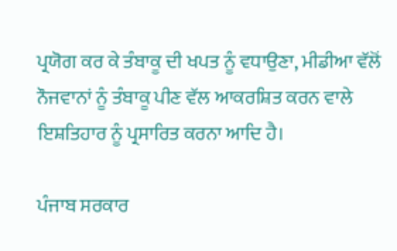ਪ੍ਰਯੋਗ ਕਰ ਕੇ ਤੰਬਾਕੂ ਦੀ ਖਪਤ ਨੂੰ ਵਧਾਉਣਾ, ਮੀਡੀਆ ਵੱਲੋਂ ਨੌਜਵਾਨਾਂ ਨੂੰ ਤੰਬਾਕੂ ਪੀਣ ਵੱਲ ਆਕਰਸ਼ਿਤ ਕਰਨ ਵਾਲੇ ਇਸ਼ਤਿਹਾਰ ਨੂੰ ਪ੍ਰਸਾਰਿਤ ਕਰਨਾ ਆਦਿ ਹੈ।

ਪੰਜਾਬ ਸਰਕਾਰ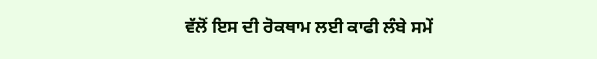ਵੱਲੋਂ ਇਸ ਦੀ ਰੋਕਥਾਮ ਲਈ ਕਾਫੀ ਲੰਬੇ ਸਮੇਂ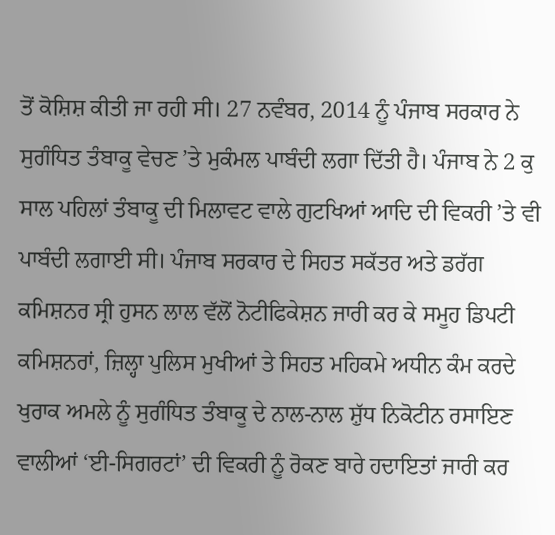ਤੋਂ ਕੋਸ਼ਿਸ਼ ਕੀਤੀ ਜਾ ਰਹੀ ਸੀ। 27 ਨਵੰਬਰ, 2014 ਨੂੰ ਪੰਜਾਬ ਸਰਕਾਰ ਨੇ ਸੁਗੰਧਿਤ ਤੰਬਾਕੂ ਵੇਚਣ ’ਤੇ ਮੁਕੰਮਲ ਪਾਬੰਦੀ ਲਗਾ ਦਿੱਤੀ ਹੈ। ਪੰਜਾਬ ਨੇ 2 ਕੁ ਸਾਲ ਪਹਿਲਾਂ ਤੰਬਾਕੂ ਦੀ ਮਿਲਾਵਟ ਵਾਲੇ ਗੁਟਖਿਆਂ ਆਦਿ ਦੀ ਵਿਕਰੀ ’ਤੇ ਵੀ ਪਾਬੰਦੀ ਲਗਾਈ ਸੀ। ਪੰਜਾਬ ਸਰਕਾਰ ਦੇ ਸਿਹਤ ਸਕੱਤਰ ਅਤੇ ਡਰੱਗ ਕਮਿਸ਼ਨਰ ਸ੍ਰੀ ਹੁਸਨ ਲਾਲ ਵੱਲੋਂ ਨੋਟੀਫਿਕੇਸ਼ਨ ਜਾਰੀ ਕਰ ਕੇ ਸਮੂਹ ਡਿਪਟੀ ਕਮਿਸ਼ਨਰਾਂ, ਜ਼ਿਲ੍ਹਾ ਪੁਲਿਸ ਮੁਖੀਆਂ ਤੇ ਸਿਹਤ ਮਹਿਕਮੇ ਅਧੀਨ ਕੰਮ ਕਰਦੇ ਖੁਰਾਕ ਅਮਲੇ ਨੂੰ ਸੁਗੰਧਿਤ ਤੰਬਾਕੂ ਦੇ ਨਾਲ-ਨਾਲ ਸ਼ੁੱਧ ਨਿਕੋਟੀਨ ਰਸਾਇਣ ਵਾਲੀਆਂ ‘ਈ-ਸਿਗਰਟਾਂ’ ਦੀ ਵਿਕਰੀ ਨੂੰ ਰੋਕਣ ਬਾਰੇ ਹਦਾਇਤਾਂ ਜਾਰੀ ਕਰ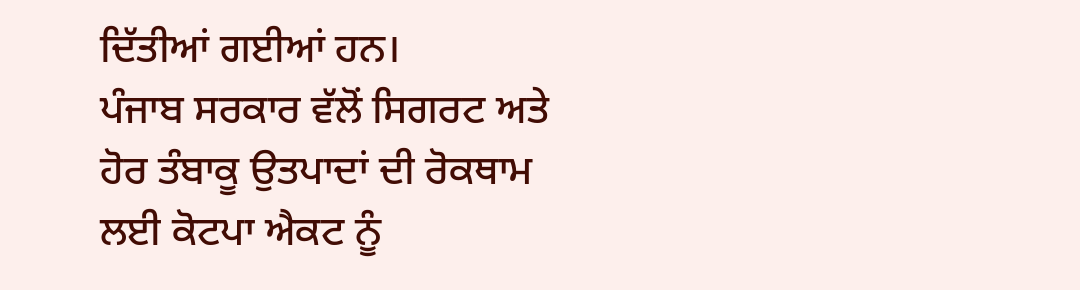ਦਿੱਤੀਆਂ ਗਈਆਂ ਹਨ।
ਪੰਜਾਬ ਸਰਕਾਰ ਵੱਲੋਂ ਸਿਗਰਟ ਅਤੇ ਹੋਰ ਤੰਬਾਕੂ ਉਤਪਾਦਾਂ ਦੀ ਰੋਕਥਾਮ ਲਈ ਕੋਟਪਾ ਐਕਟ ਨੂੰ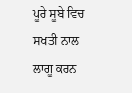ਪੂਰੇ ਸੂਬੇ ਵਿਚ ਸਖਤੀ ਨਾਲ ਲਾਗੂ ਕਰਨ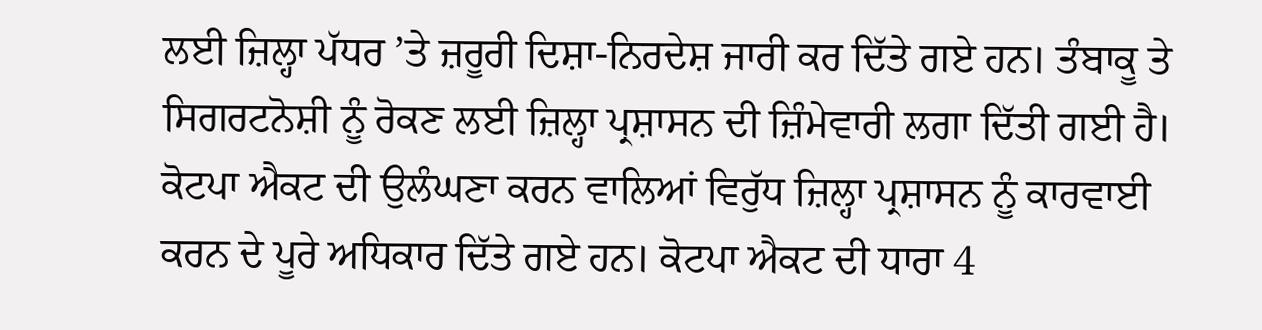ਲਈ ਜ਼ਿਲ੍ਹਾ ਪੱਧਰ ’ਤੇ ਜ਼ਰੂਰੀ ਦਿਸ਼ਾ-ਨਿਰਦੇਸ਼ ਜਾਰੀ ਕਰ ਦਿੱਤੇ ਗਏ ਹਨ। ਤੰਬਾਕੂ ਤੇ ਸਿਗਰਟਨੋਸ਼ੀ ਨੂੰ ਰੋਕਣ ਲਈ ਜ਼ਿਲ੍ਹਾ ਪ੍ਰਸ਼ਾਸਨ ਦੀ ਜ਼ਿੰਮੇਵਾਰੀ ਲਗਾ ਦਿੱਤੀ ਗਈ ਹੈ। ਕੋਟਪਾ ਐਕਟ ਦੀ ਉਲੰਘਣਾ ਕਰਨ ਵਾਲਿਆਂ ਵਿਰੁੱਧ ਜ਼ਿਲ੍ਹਾ ਪ੍ਰਸ਼ਾਸਨ ਨੂੰ ਕਾਰਵਾਈ ਕਰਨ ਦੇ ਪੂਰੇ ਅਧਿਕਾਰ ਦਿੱਤੇ ਗਏ ਹਨ। ਕੋਟਪਾ ਐਕਟ ਦੀ ਧਾਰਾ 4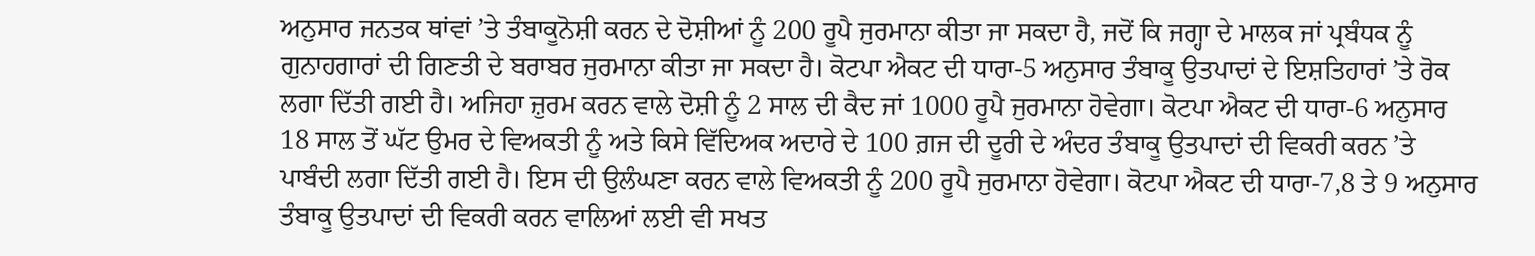ਅਨੁਸਾਰ ਜਨਤਕ ਥਾਂਵਾਂ ’ਤੇ ਤੰਬਾਕੂਨੋਸ਼ੀ ਕਰਨ ਦੇ ਦੋਸ਼ੀਆਂ ਨੂੰ 200 ਰੂਪੈ ਜੁਰਮਾਨਾ ਕੀਤਾ ਜਾ ਸਕਦਾ ਹੈ, ਜਦੋਂ ਕਿ ਜਗ੍ਹਾ ਦੇ ਮਾਲਕ ਜਾਂ ਪ੍ਰਬੰਧਕ ਨੂੰ ਗੁਨਾਹਗਾਰਾਂ ਦੀ ਗਿਣਤੀ ਦੇ ਬਰਾਬਰ ਜੁਰਮਾਨਾ ਕੀਤਾ ਜਾ ਸਕਦਾ ਹੈ। ਕੋਟਪਾ ਐਕਟ ਦੀ ਧਾਰਾ-5 ਅਨੁਸਾਰ ਤੰਬਾਕੂ ਉਤਪਾਦਾਂ ਦੇ ਇਸ਼ਤਿਹਾਰਾਂ ’ਤੇ ਰੋਕ ਲਗਾ ਦਿੱਤੀ ਗਈ ਹੈ। ਅਜਿਹਾ ਜ਼ੁਰਮ ਕਰਨ ਵਾਲੇ ਦੋਸ਼ੀ ਨੂੰ 2 ਸਾਲ ਦੀ ਕੈਦ ਜਾਂ 1000 ਰੂਪੈ ਜੁਰਮਾਨਾ ਹੋਵੇਗਾ। ਕੋਟਪਾ ਐਕਟ ਦੀ ਧਾਰਾ-6 ਅਨੁਸਾਰ 18 ਸਾਲ ਤੋਂ ਘੱਟ ਉਮਰ ਦੇ ਵਿਅਕਤੀ ਨੂੰ ਅਤੇ ਕਿਸੇ ਵਿੱਦਿਅਕ ਅਦਾਰੇ ਦੇ 100 ਗ਼ਜ ਦੀ ਦੂਰੀ ਦੇ ਅੰਦਰ ਤੰਬਾਕੂ ਉਤਪਾਦਾਂ ਦੀ ਵਿਕਰੀ ਕਰਨ ’ਤੇ ਪਾਬੰਦੀ ਲਗਾ ਦਿੱਤੀ ਗਈ ਹੈ। ਇਸ ਦੀ ਉਲੰਘਣਾ ਕਰਨ ਵਾਲੇ ਵਿਅਕਤੀ ਨੂੰ 200 ਰੂਪੈ ਜੁਰਮਾਨਾ ਹੋਵੇਗਾ। ਕੋਟਪਾ ਐਕਟ ਦੀ ਧਾਰਾ-7,8 ਤੇ 9 ਅਨੁਸਾਰ ਤੰਬਾਕੂ ਉਤਪਾਦਾਂ ਦੀ ਵਿਕਰੀ ਕਰਨ ਵਾਲਿਆਂ ਲਈ ਵੀ ਸਖਤ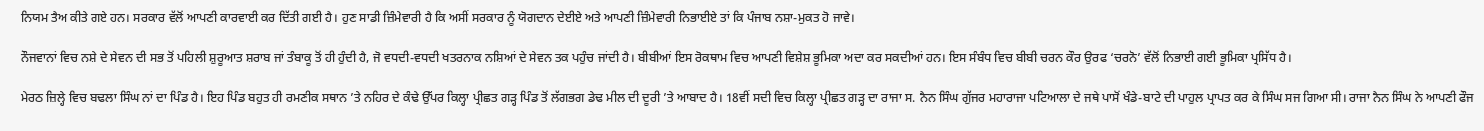ਨਿਯਮ ਤੈਅ ਕੀਤੇ ਗਏ ਹਨ। ਸਰਕਾਰ ਵੱਲੋਂ ਆਪਣੀ ਕਾਰਵਾਈ ਕਰ ਦਿੱਤੀ ਗਈ ਹੈ। ਹੁਣ ਸਾਡੀ ਜ਼ਿੰਮੇਵਾਰੀ ਹੈ ਕਿ ਅਸੀਂ ਸਰਕਾਰ ਨੂੰ ਯੋਗਦਾਨ ਦੇਈਏ ਅਤੇ ਆਪਣੀ ਜ਼ਿੰਮੇਵਾਰੀ ਨਿਭਾਈਏ ਤਾਂ ਕਿ ਪੰਜਾਬ ਨਸ਼ਾ-ਮੁਕਤ ਹੋ ਜਾਵੇ।

ਨੌਜਵਾਨਾਂ ਵਿਚ ਨਸ਼ੇ ਦੇ ਸੇਵਨ ਦੀ ਸਭ ਤੋਂ ਪਹਿਲੀ ਸ਼ੁਰੂਆਤ ਸ਼ਰਾਬ ਜਾਂ ਤੰਬਾਕੂ ਤੋਂ ਹੀ ਹੁੰਦੀ ਹੈ, ਜੋ ਵਧਦੀ-ਵਧਦੀ ਖਤਰਨਾਕ ਨਸ਼ਿਆਂ ਦੇ ਸੇਵਨ ਤਕ ਪਹੁੰਚ ਜਾਂਦੀ ਹੈ। ਬੀਬੀਆਂ ਇਸ ਰੋਕਥਾਮ ਵਿਚ ਆਪਣੀ ਵਿਸ਼ੇਸ਼ ਭੂਮਿਕਾ ਅਦਾ ਕਰ ਸਕਦੀਆਂ ਹਨ। ਇਸ ਸੰਬੰਧ ਵਿਚ ਬੀਬੀ ਚਰਨ ਕੌਰ ਉਰਫ ‘ਚਰਨੋ’ ਵੱਲੋਂ ਨਿਭਾਈ ਗਈ ਭੂਮਿਕਾ ਪ੍ਰਸਿੱਧ ਹੈ।

ਮੇਰਠ ਜ਼ਿਲ੍ਹੇ ਵਿਚ ਬਢਲਾ ਸਿੰਘ ਨਾਂ ਦਾ ਪਿੰਡ ਹੈ। ਇਹ ਪਿੰਡ ਬਹੁਤ ਹੀ ਰਮਣੀਕ ਸਥਾਨ ’ਤੇ ਨਹਿਰ ਦੇ ਕੰਢੇ ਉੱਪਰ ਕਿਲ੍ਹਾ ਪ੍ਰੀਛਤ ਗੜ੍ਹ ਪਿੰਡ ਤੋਂ ਲੱਗਭਗ ਡੇਢ ਮੀਲ ਦੀ ਦੂਰੀ ’ਤੇ ਆਬਾਦ ਹੈ। 18ਵੀਂ ਸਦੀ ਵਿਚ ਕਿਲ੍ਹਾ ਪ੍ਰੀਛਤ ਗੜ੍ਹ ਦਾ ਰਾਜਾ ਸ. ਨੈਨ ਸਿੰਘ ਗੁੱਜਰ ਮਹਾਰਾਜਾ ਪਟਿਆਲਾ ਦੇ ਜਥੇ ਪਾਸੋਂ ਖੰਡੇ-ਬਾਟੇ ਦੀ ਪਾਹੁਲ ਪ੍ਰਾਪਤ ਕਰ ਕੇ ਸਿੰਘ ਸਜ ਗਿਆ ਸੀ। ਰਾਜਾ ਨੈਨ ਸਿੰਘ ਨੇ ਆਪਣੀ ਫੌਜ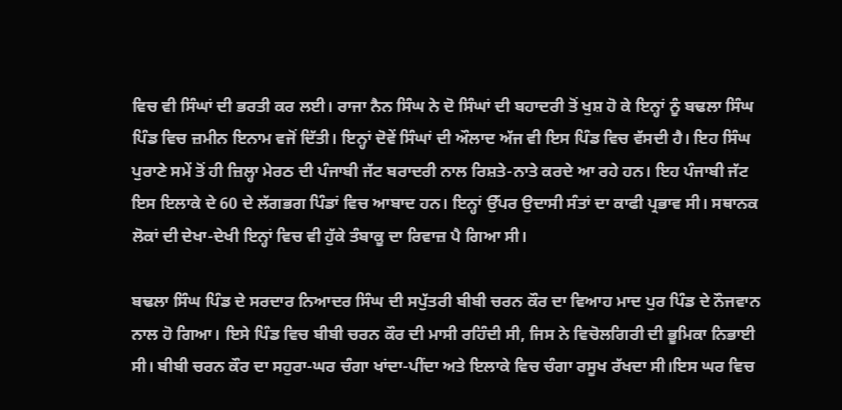ਵਿਚ ਵੀ ਸਿੰਘਾਂ ਦੀ ਭਰਤੀ ਕਰ ਲਈ। ਰਾਜਾ ਨੈਨ ਸਿੰਘ ਨੇ ਦੋ ਸਿੰਘਾਂ ਦੀ ਬਹਾਦਰੀ ਤੋਂ ਖੁਸ਼ ਹੋ ਕੇ ਇਨ੍ਹਾਂ ਨੂੰ ਬਢਲਾ ਸਿੰਘ ਪਿੰਡ ਵਿਚ ਜ਼ਮੀਨ ਇਨਾਮ ਵਜੋਂ ਦਿੱਤੀ। ਇਨ੍ਹਾਂ ਦੋਵੇਂ ਸਿੰਘਾਂ ਦੀ ਔਲਾਦ ਅੱਜ ਵੀ ਇਸ ਪਿੰਡ ਵਿਚ ਵੱਸਦੀ ਹੈ। ਇਹ ਸਿੰਘ ਪੁਰਾਣੇ ਸਮੇਂ ਤੋਂ ਹੀ ਜ਼ਿਲ੍ਹਾ ਮੇਰਠ ਦੀ ਪੰਜਾਬੀ ਜੱਟ ਬਰਾਦਰੀ ਨਾਲ ਰਿਸ਼ਤੇ-ਨਾਤੇ ਕਰਦੇ ਆ ਰਹੇ ਹਨ। ਇਹ ਪੰਜਾਬੀ ਜੱਟ ਇਸ ਇਲਾਕੇ ਦੇ 60 ਦੇ ਲੱਗਭਗ ਪਿੰਡਾਂ ਵਿਚ ਆਬਾਦ ਹਨ। ਇਨ੍ਹਾਂ ਉੱਪਰ ਉਦਾਸੀ ਸੰਤਾਂ ਦਾ ਕਾਫੀ ਪ੍ਰਭਾਵ ਸੀ। ਸਥਾਨਕ ਲੋਕਾਂ ਦੀ ਦੇਖਾ-ਦੇਖੀ ਇਨ੍ਹਾਂ ਵਿਚ ਵੀ ਹੁੱਕੇ ਤੰਬਾਕੂ ਦਾ ਰਿਵਾਜ਼ ਪੈ ਗਿਆ ਸੀ।

ਬਢਲਾ ਸਿੰਘ ਪਿੰਡ ਦੇ ਸਰਦਾਰ ਨਿਆਦਰ ਸਿੰਘ ਦੀ ਸਪੁੱਤਰੀ ਬੀਬੀ ਚਰਨ ਕੌਰ ਦਾ ਵਿਆਹ ਮਾਦ ਪੁਰ ਪਿੰਡ ਦੇ ਨੌਜਵਾਨ ਨਾਲ ਹੋ ਗਿਆ। ਇਸੇ ਪਿੰਡ ਵਿਚ ਬੀਬੀ ਚਰਨ ਕੌਰ ਦੀ ਮਾਸੀ ਰਹਿੰਦੀ ਸੀ, ਜਿਸ ਨੇ ਵਿਚੋਲਗਿਰੀ ਦੀ ਭੂਮਿਕਾ ਨਿਭਾਈ ਸੀ। ਬੀਬੀ ਚਰਨ ਕੌਰ ਦਾ ਸਹੁਰਾ-ਘਰ ਚੰਗਾ ਖਾਂਦਾ-ਪੀਂਦਾ ਅਤੇ ਇਲਾਕੇ ਵਿਚ ਚੰਗਾ ਰਸੂਖ ਰੱਖਦਾ ਸੀ।ਇਸ ਘਰ ਵਿਚ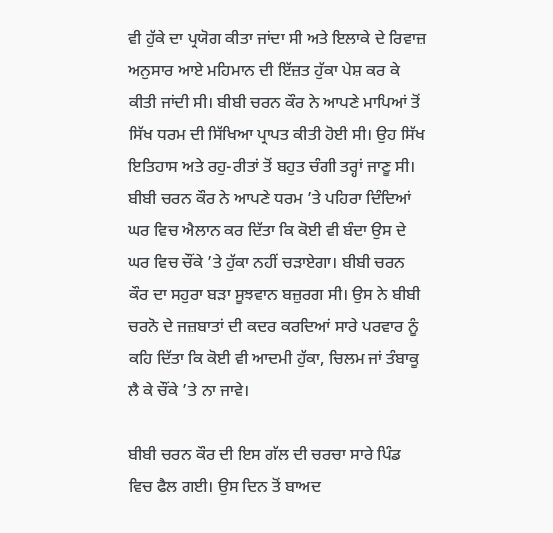ਵੀ ਹੁੱਕੇ ਦਾ ਪ੍ਰਯੋਗ ਕੀਤਾ ਜਾਂਦਾ ਸੀ ਅਤੇ ਇਲਾਕੇ ਦੇ ਰਿਵਾਜ਼ ਅਨੁਸਾਰ ਆਏ ਮਹਿਮਾਨ ਦੀ ਇੱਜ਼ਤ ਹੁੱਕਾ ਪੇਸ਼ ਕਰ ਕੇ ਕੀਤੀ ਜਾਂਦੀ ਸੀ। ਬੀਬੀ ਚਰਨ ਕੌਰ ਨੇ ਆਪਣੇ ਮਾਪਿਆਂ ਤੋਂ ਸਿੱਖ ਧਰਮ ਦੀ ਸਿੱਖਿਆ ਪ੍ਰਾਪਤ ਕੀਤੀ ਹੋਈ ਸੀ। ਉਹ ਸਿੱਖ ਇਤਿਹਾਸ ਅਤੇ ਰਹੁ-ਰੀਤਾਂ ਤੋਂ ਬਹੁਤ ਚੰਗੀ ਤਰ੍ਹਾਂ ਜਾਣੂ ਸੀ। ਬੀਬੀ ਚਰਨ ਕੌਰ ਨੇ ਆਪਣੇ ਧਰਮ ’ਤੇ ਪਹਿਰਾ ਦਿੰਦਿਆਂ ਘਰ ਵਿਚ ਐਲਾਨ ਕਰ ਦਿੱਤਾ ਕਿ ਕੋਈ ਵੀ ਬੰਦਾ ਉਸ ਦੇ ਘਰ ਵਿਚ ਚੌਂਕੇ ’ਤੇ ਹੁੱਕਾ ਨਹੀਂ ਚੜਾਏਗਾ। ਬੀਬੀ ਚਰਨ ਕੌਰ ਦਾ ਸਹੁਰਾ ਬੜਾ ਸੂਝਵਾਨ ਬਜ਼ੁਰਗ ਸੀ। ਉਸ ਨੇ ਬੀਬੀ ਚਰਨੋ ਦੇ ਜਜ਼ਬਾਤਾਂ ਦੀ ਕਦਰ ਕਰਦਿਆਂ ਸਾਰੇ ਪਰਵਾਰ ਨੂੰ ਕਹਿ ਦਿੱਤਾ ਕਿ ਕੋਈ ਵੀ ਆਦਮੀ ਹੁੱਕਾ, ਚਿਲਮ ਜਾਂ ਤੰਬਾਕੂ ਲੈ ਕੇ ਚੌਂਕੇ ’ਤੇ ਨਾ ਜਾਵੇ।

ਬੀਬੀ ਚਰਨ ਕੌਰ ਦੀ ਇਸ ਗੱਲ ਦੀ ਚਰਚਾ ਸਾਰੇ ਪਿੰਡ ਵਿਚ ਫੈਲ ਗਈ। ਉਸ ਦਿਨ ਤੋਂ ਬਾਅਦ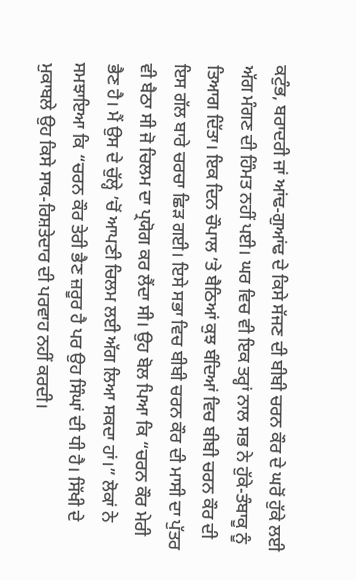ਕਟੁੰਭ, ਬਰਾਦਰੀ ਜਾਂ ਆਂਢ-ਗੁਆਂਢ ਦੇ ਕਿਸੇ ਸੱਜਣ ਦੀ ਬੀਬੀ ਚਰਨ ਕੌਰ ਦੇ ਘਰੋਂ ਹੁੱਕੇ ਲਈ ਅੱਗ ਮੰਗਣ ਦੀ ਹਿੰਮਤ ਨਹੀਂ ਪਈ। ਘਰ ਵਿਚ ਵੀ ਇਕ ਤਰ੍ਹਾਂ ਨਾਲ ਸਭ ਨੇ ਹੁੱਕੇ-ਤੰਬਾਕੂ ਨੂੰ ਤਿਆਗ ਦਿੱਤਾ। ਇਕ ਦਿਨ ਚੌਪਾਲ ’ਤੇ ਬੈਠਿਆਂ ਕੁਝ ਬੰਦਿਆਂ ਵਿਚ ਬੀਬੀ ਚਰਨ ਕੌਰ ਦੀ ਇਸ ਗੱਲ ਬਾਰੇ ਚਰਚਾ ਛਿੜ ਗਈ। ਇਸੇ ਸਭਾ ਵਿਚ ਬੀਬੀ ਚਰਨ ਕੌਰ ਦੀ ਮਾਸੀ ਦਾ ਪੁੱਤਰ ਵੀ ਬੈਠਾ ਸੀ ਜੋ ਚਿਲਮ ਦਾ ਪ੍ਰਯੋਗ ਕਰ ਲੈਂਦਾ ਸੀ। ਉਹ ਬੋਲ ਪਿਆ ਕਿ “ਚਰਨ ਕੌਰ ਮੇਰੀ ਭੈਣ ਹੈ। ਮੈਂ ਉਸ ਦੇ ਚੁੱਲ੍ਹੇ ’ਚੋਂ ਆਪਣੀ ਚਿਲਮ ਲਈ ਅੱਗ ਲਿਆ ਸਕਦਾ ਹਾਂ।” ਲੋਕਾਂ ਨੇ ਸਮਝਾਇਆ ਕਿ “ਚਰਨ ਕੌਰ ਤੇਰੀ ਭੈਣ ਜ਼ਰੂਰ ਹੈ ਪਰ ਉਹ ਸਿੰਘਾਂ ਦੀ ਧੀ ਹੈ। ਸਿੱਖੀ ਦੇ ਮੁਕਾਬਲੇ ਉਹ ਕਿਸੇ ਸਾਕ-ਰਿਸ਼ਤੇਦਾਰ ਦੀ ਪਰਵਾਹ ਨਹੀਂ ਕਰਦੀ।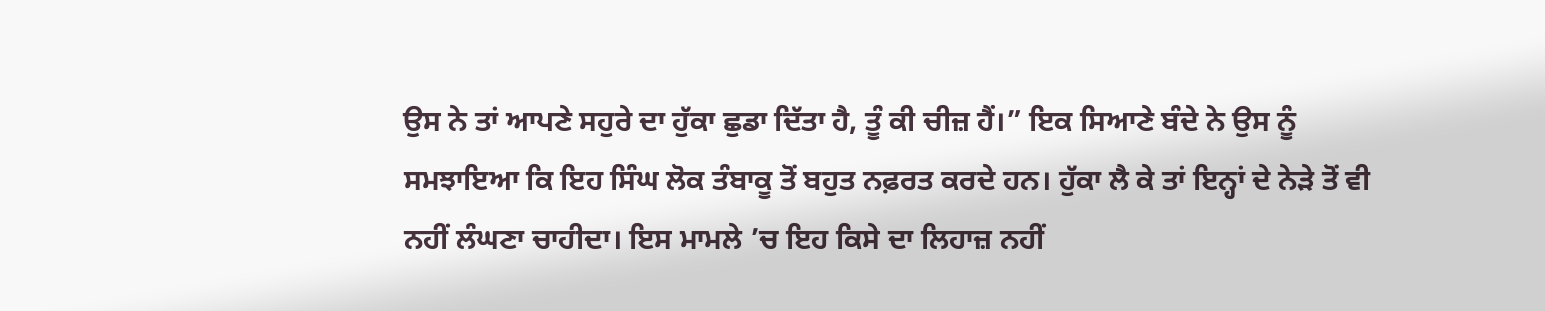ਉਸ ਨੇ ਤਾਂ ਆਪਣੇ ਸਹੁਰੇ ਦਾ ਹੁੱਕਾ ਛੁਡਾ ਦਿੱਤਾ ਹੈ, ਤੂੰ ਕੀ ਚੀਜ਼ ਹੈਂ।” ਇਕ ਸਿਆਣੇ ਬੰਦੇ ਨੇ ਉਸ ਨੂੰ ਸਮਝਾਇਆ ਕਿ ਇਹ ਸਿੰਘ ਲੋਕ ਤੰਬਾਕੂ ਤੋਂ ਬਹੁਤ ਨਫ਼ਰਤ ਕਰਦੇ ਹਨ। ਹੁੱਕਾ ਲੈ ਕੇ ਤਾਂ ਇਨ੍ਹਾਂ ਦੇ ਨੇੜੇ ਤੋਂ ਵੀ ਨਹੀਂ ਲੰਘਣਾ ਚਾਹੀਦਾ। ਇਸ ਮਾਮਲੇ ’ਚ ਇਹ ਕਿਸੇ ਦਾ ਲਿਹਾਜ਼ ਨਹੀਂ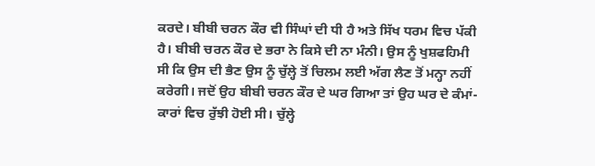ਕਰਦੇ। ਬੀਬੀ ਚਰਨ ਕੌਰ ਵੀ ਸਿੰਘਾਂ ਦੀ ਧੀ ਹੈ ਅਤੇ ਸਿੱਖ ਧਰਮ ਵਿਚ ਪੱਕੀ ਹੈ। ਬੀਬੀ ਚਰਨ ਕੌਰ ਦੇ ਭਰਾ ਨੇ ਕਿਸੇ ਦੀ ਨਾ ਮੰਨੀ। ਉਸ ਨੂੰ ਖੁਸ਼ਫਹਿਮੀ ਸੀ ਕਿ ਉਸ ਦੀ ਭੈਣ ਉਸ ਨੂੰ ਚੁੱਲ੍ਹੇ ਤੋਂ ਚਿਲਮ ਲਈ ਅੱਗ ਲੈਣ ਤੋਂ ਮਨ੍ਹਾ ਨਹੀਂ ਕਰੇਗੀ। ਜਦੋਂ ਉਹ ਬੀਬੀ ਚਰਨ ਕੌਰ ਦੇ ਘਰ ਗਿਆ ਤਾਂ ਉਹ ਘਰ ਦੇ ਕੰਮਾਂ-ਕਾਰਾਂ ਵਿਚ ਰੁੱਝੀ ਹੋਈ ਸੀ। ਚੁੱਲ੍ਹੇ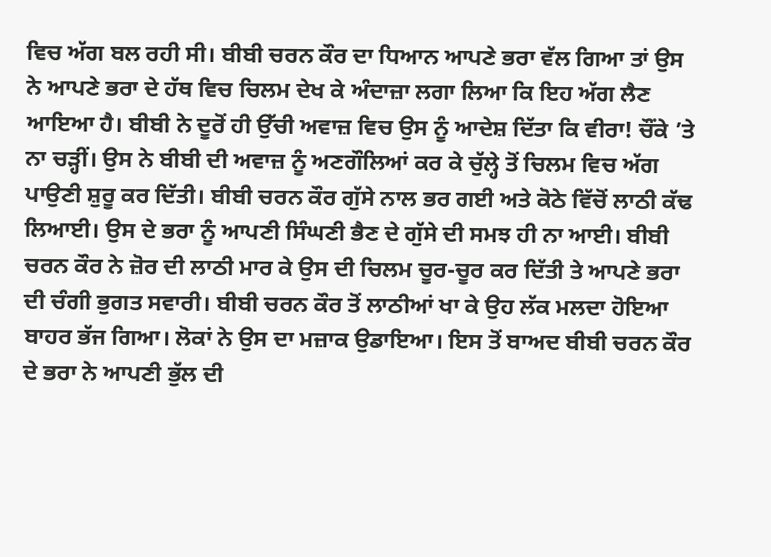ਵਿਚ ਅੱਗ ਬਲ ਰਹੀ ਸੀ। ਬੀਬੀ ਚਰਨ ਕੌਰ ਦਾ ਧਿਆਨ ਆਪਣੇ ਭਰਾ ਵੱਲ ਗਿਆ ਤਾਂ ਉਸ ਨੇ ਆਪਣੇ ਭਰਾ ਦੇ ਹੱਥ ਵਿਚ ਚਿਲਮ ਦੇਖ ਕੇ ਅੰਦਾਜ਼ਾ ਲਗਾ ਲਿਆ ਕਿ ਇਹ ਅੱਗ ਲੈਣ ਆਇਆ ਹੈ। ਬੀਬੀ ਨੇ ਦੂਰੋਂ ਹੀ ਉੱਚੀ ਅਵਾਜ਼ ਵਿਚ ਉਸ ਨੂੰ ਆਦੇਸ਼ ਦਿੱਤਾ ਕਿ ਵੀਰਾ! ਚੌਂਕੇ ’ਤੇ ਨਾ ਚੜ੍ਹੀਂ। ਉਸ ਨੇ ਬੀਬੀ ਦੀ ਅਵਾਜ਼ ਨੂੰ ਅਣਗੌਲਿਆਂ ਕਰ ਕੇ ਚੁੱਲ੍ਹੇ ਤੋਂ ਚਿਲਮ ਵਿਚ ਅੱਗ ਪਾਉਣੀ ਸ਼ੁਰੂ ਕਰ ਦਿੱਤੀ। ਬੀਬੀ ਚਰਨ ਕੌਰ ਗੁੱਸੇ ਨਾਲ ਭਰ ਗਈ ਅਤੇ ਕੋਠੇ ਵਿੱਚੋਂ ਲਾਠੀ ਕੱਢ ਲਿਆਈ। ਉਸ ਦੇ ਭਰਾ ਨੂੰ ਆਪਣੀ ਸਿੰਘਣੀ ਭੈਣ ਦੇ ਗੁੱਸੇ ਦੀ ਸਮਝ ਹੀ ਨਾ ਆਈ। ਬੀਬੀ ਚਰਨ ਕੌਰ ਨੇ ਜ਼ੋਰ ਦੀ ਲਾਠੀ ਮਾਰ ਕੇ ਉਸ ਦੀ ਚਿਲਮ ਚੂਰ-ਚੂਰ ਕਰ ਦਿੱਤੀ ਤੇ ਆਪਣੇ ਭਰਾ ਦੀ ਚੰਗੀ ਭੁਗਤ ਸਵਾਰੀ। ਬੀਬੀ ਚਰਨ ਕੌਰ ਤੋਂ ਲਾਠੀਆਂ ਖਾ ਕੇ ਉਹ ਲੱਕ ਮਲਦਾ ਹੋਇਆ ਬਾਹਰ ਭੱਜ ਗਿਆ। ਲੋਕਾਂ ਨੇ ਉਸ ਦਾ ਮਜ਼ਾਕ ਉਡਾਇਆ। ਇਸ ਤੋਂ ਬਾਅਦ ਬੀਬੀ ਚਰਨ ਕੌਰ ਦੇ ਭਰਾ ਨੇ ਆਪਣੀ ਭੁੱਲ ਦੀ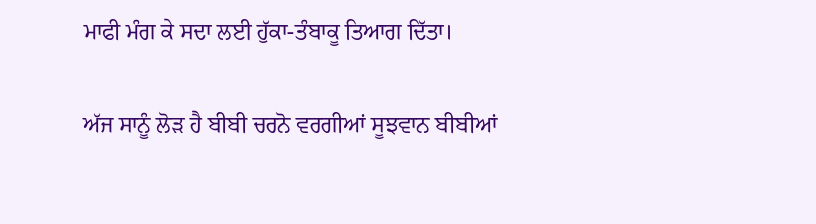ਮਾਫੀ ਮੰਗ ਕੇ ਸਦਾ ਲਈ ਹੁੱਕਾ-ਤੰਬਾਕੂ ਤਿਆਗ ਦਿੱਤਾ।

ਅੱਜ ਸਾਨੂੰ ਲੋੜ ਹੈ ਬੀਬੀ ਚਰਨੋ ਵਰਗੀਆਂ ਸੂਝਵਾਨ ਬੀਬੀਆਂ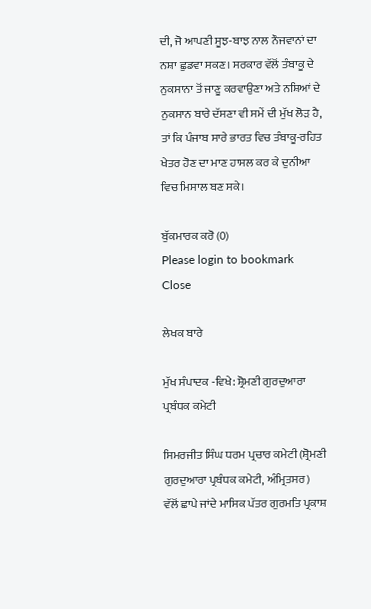ਦੀ, ਜੋ ਆਪਣੀ ਸੂਝ-ਬਾਝ ਨਾਲ ਨੌਜਵਾਨਾਂ ਦਾ ਨਸ਼ਾ ਛੁਡਵਾ ਸਕਣ। ਸਰਕਾਰ ਵੱਲੋਂ ਤੰਬਾਕੂ ਦੇ ਨੁਕਸਾਨਾ ਤੋਂ ਜਾਣੂ ਕਰਵਾਉਣਾ ਅਤੇ ਨਸ਼ਿਆਂ ਦੇ ਨੁਕਸਾਨ ਬਾਰੇ ਦੱਸਣਾ ਵੀ ਸਮੇਂ ਦੀ ਮੁੱਖ ਲੋੜ ਹੈ, ਤਾਂ ਕਿ ਪੰਜਾਬ ਸਾਰੇ ਭਾਰਤ ਵਿਚ ਤੰਬਾਕੂ-ਰਹਿਤ ਖੇਤਰ ਹੋਣ ਦਾ ਮਾਣ ਹਾਸਲ ਕਰ ਕੇ ਦੁਨੀਆ ਵਿਚ ਮਿਸਾਲ ਬਣ ਸਕੇ।

ਬੁੱਕਮਾਰਕ ਕਰੋ (0)
Please login to bookmark Close

ਲੇਖਕ ਬਾਰੇ

ਮੁੱਖ ਸੰਪਾਦਕ -ਵਿਖੇ: ਸ਼੍ਰੋਮਣੀ ਗੁਰਦੁਆਰਾ ਪ੍ਰਬੰਧਕ ਕਮੇਟੀ

ਸਿਮਰਜੀਤ ਸਿੰਘ ਧਰਮ ਪ੍ਰਚਾਰ ਕਮੇਟੀ (ਸ਼੍ਰੋਮਣੀ ਗੁਰਦੁਆਰਾ ਪ੍ਰਬੰਧਕ ਕਮੇਟੀ, ਅੰਮ੍ਰਿਤਸਰ) ਵੱਲੋਂ ਛਾਪੇ ਜਾਂਦੇ ਮਾਸਿਕ ਪੱਤਰ ਗੁਰਮਤਿ ਪ੍ਰਕਾਸ਼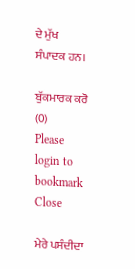ਦੇ ਮੁੱਖ ਸੰਪਾਦਕ ਹਨ।

ਬੁੱਕਮਾਰਕ ਕਰੋ (0)
Please login to bookmark Close

ਮੇਰੇ ਪਸੰਦੀਦਾ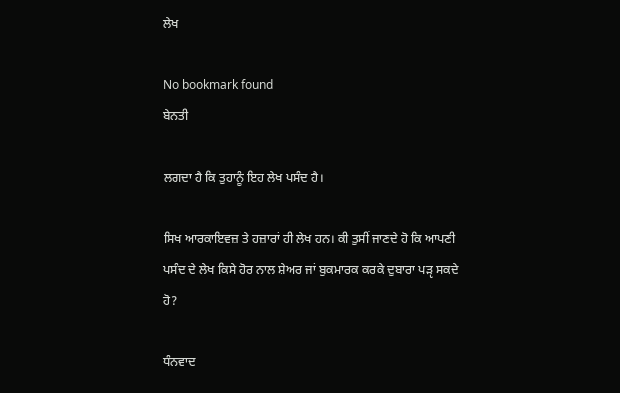ਲੇਖ

No bookmark found
ਬੇਨਤੀ

ਲਗਦਾ ਹੈ ਕਿ ਤੁਹਾਨੂੰ ਇਹ ਲੇਖ ਪਸੰਦ ਹੈ।

ਸਿਖ ਆਰਕਾਇਵਜ਼ ਤੇ ਹਜ਼ਾਰਾਂ ਹੀ ਲੇਖ ਹਨ। ਕੀ ਤੁਸੀਂ ਜਾਣਦੇ ਹੋ ਕਿ ਆਪਣੀ ਪਸੰਦ ਦੇ ਲੇਖ ਕਿਸੇ ਹੋਰ ਨਾਲ ਸ਼ੇਅਰ ਜਾਂ ਬੁਕਮਾਰਕ ਕਰਕੇ ਦੁਬਾਰਾ ਪੜੵ ਸਕਦੇ ਹੋ?

ਧੰਨਵਾਦ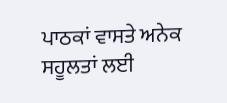ਪਾਠਕਾਂ ਵਾਸਤੇ ਅਨੇਕ ਸਹੂਲਤਾਂ ਲਈ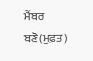ਮੈਂਬਰ ਬਣੋ(ਮੁਫ਼ਤ)